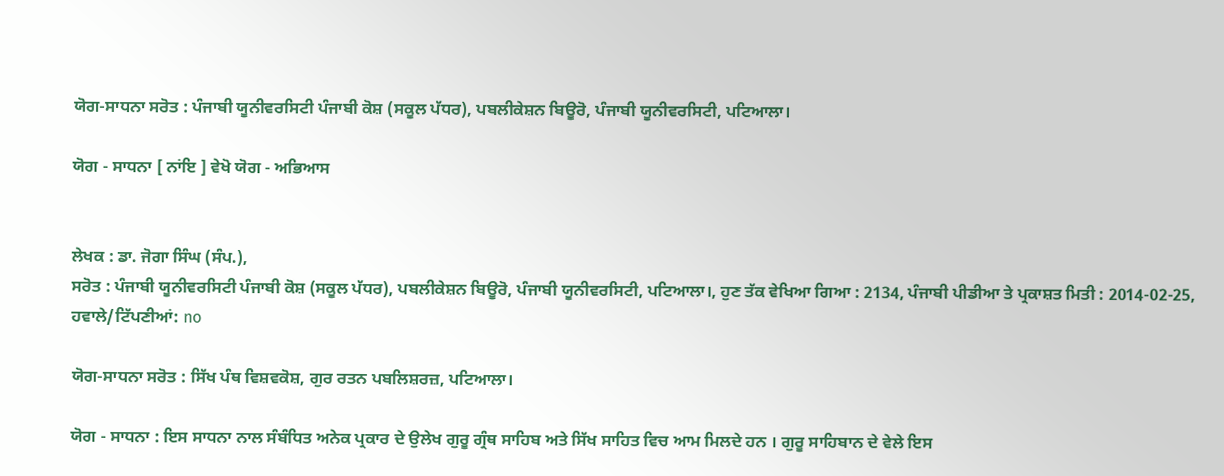ਯੋਗ-ਸਾਧਨਾ ਸਰੋਤ : ਪੰਜਾਬੀ ਯੂਨੀਵਰਸਿਟੀ ਪੰਜਾਬੀ ਕੋਸ਼ (ਸਕੂਲ ਪੱਧਰ), ਪਬਲੀਕੇਸ਼ਨ ਬਿਊਰੋ, ਪੰਜਾਬੀ ਯੂਨੀਵਰਸਿਟੀ, ਪਟਿਆਲਾ।

ਯੋਗ - ਸਾਧਨਾ [ ਨਾਂਇ ] ਵੇਖੋ ਯੋਗ - ਅਭਿਆਸ


ਲੇਖਕ : ਡਾ. ਜੋਗਾ ਸਿੰਘ (ਸੰਪ.),
ਸਰੋਤ : ਪੰਜਾਬੀ ਯੂਨੀਵਰਸਿਟੀ ਪੰਜਾਬੀ ਕੋਸ਼ (ਸਕੂਲ ਪੱਧਰ), ਪਬਲੀਕੇਸ਼ਨ ਬਿਊਰੋ, ਪੰਜਾਬੀ ਯੂਨੀਵਰਸਿਟੀ, ਪਟਿਆਲਾ।, ਹੁਣ ਤੱਕ ਵੇਖਿਆ ਗਿਆ : 2134, ਪੰਜਾਬੀ ਪੀਡੀਆ ਤੇ ਪ੍ਰਕਾਸ਼ਤ ਮਿਤੀ : 2014-02-25, ਹਵਾਲੇ/ਟਿੱਪਣੀਆਂ: no

ਯੋਗ-ਸਾਧਨਾ ਸਰੋਤ : ਸਿੱਖ ਪੰਥ ਵਿਸ਼ਵਕੋਸ਼, ਗੁਰ ਰਤਨ ਪਬਲਿਸ਼ਰਜ਼, ਪਟਿਆਲਾ।

ਯੋਗ - ਸਾਧਨਾ : ਇਸ ਸਾਧਨਾ ਨਾਲ ਸੰਬੰਧਿਤ ਅਨੇਕ ਪ੍ਰਕਾਰ ਦੇ ਉਲੇਖ ਗੁਰੂ ਗ੍ਰੰਥ ਸਾਹਿਬ ਅਤੇ ਸਿੱਖ ਸਾਹਿਤ ਵਿਚ ਆਮ ਮਿਲਦੇ ਹਨ । ਗੁਰੂ ਸਾਹਿਬਾਨ ਦੇ ਵੇਲੇ ਇਸ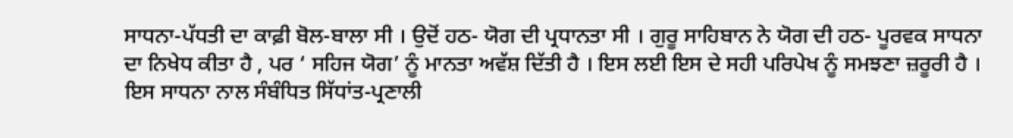ਸਾਧਨਾ-ਪੱਧਤੀ ਦਾ ਕਾਫ਼ੀ ਬੋਲ-ਬਾਲਾ ਸੀ । ਉਦੋਂ ਹਠ- ਯੋਗ ਦੀ ਪ੍ਰਧਾਨਤਾ ਸੀ । ਗੁਰੂ ਸਾਹਿਬਾਨ ਨੇ ਯੋਗ ਦੀ ਹਠ- ਪੂਰਵਕ ਸਾਧਨਾ ਦਾ ਨਿਖੇਧ ਕੀਤਾ ਹੈ , ਪਰ ‘ ਸਹਿਜ ਯੋਗ’ ਨੂੰ ਮਾਨਤਾ ਅਵੱਸ਼ ਦਿੱਤੀ ਹੈ । ਇਸ ਲਈ ਇਸ ਦੇ ਸਹੀ ਪਰਿਪੇਖ ਨੂੰ ਸਮਝਣਾ ਜ਼ਰੂਰੀ ਹੈ । ਇਸ ਸਾਧਨਾ ਨਾਲ ਸੰਬੰਧਿਤ ਸਿੱਧਾਂਤ-ਪ੍ਰਣਾਲੀ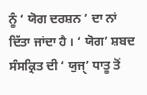ਨੂੰ ‘ ਯੋਗ ਦਰਸ਼ਨ ’ ਦਾ ਨਾਂ ਦਿੱਤਾ ਜਾਂਦਾ ਹੈ । ‘ ਯੋਗ’ ਸ਼ਬਦ ਸੰਸਕ੍ਰਿਤ ਦੀ ‘ ਯੁਜੑ’ ਧਾਤੂ ਤੋਂ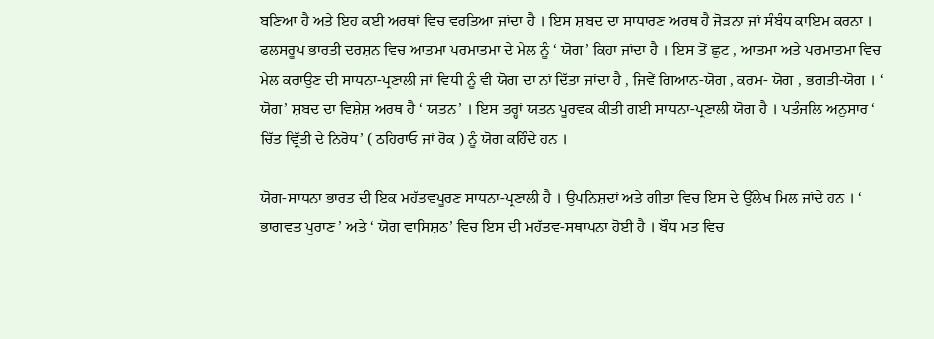ਬਣਿਆ ਹੈ ਅਤੇ ਇਹ ਕਈ ਅਰਥਾਂ ਵਿਚ ਵਰਤਿਆ ਜਾਂਦਾ ਹੈ । ਇਸ ਸ਼ਬਦ ਦਾ ਸਾਧਾਰਣ ਅਰਥ ਹੈ ਜੋੜਨਾ ਜਾਂ ਸੰਬੰਧ ਕਾਇਮ ਕਰਨਾ । ਫਲਸਰੂਪ ਭਾਰਤੀ ਦਰਸ਼ਨ ਵਿਚ ਆਤਮਾ ਪਰਮਾਤਮਾ ਦੇ ਮੇਲ ਨੂੰ ‘ ਯੋਗ’ ਕਿਹਾ ਜਾਂਦਾ ਹੈ । ਇਸ ਤੋਂ ਛੁਟ , ਆਤਮਾ ਅਤੇ ਪਰਮਾਤਮਾ ਵਿਚ ਮੇਲ ਕਰਾਉਣ ਦੀ ਸਾਧਨਾ-ਪ੍ਰਣਾਲੀ ਜਾਂ ਵਿਧੀ ਨੂੰ ਵੀ ਯੋਗ ਦਾ ਨਾਂ ਦਿੱਤਾ ਜਾਂਦਾ ਹੈ , ਜਿਵੇਂ ਗਿਆਨ-ਯੋਗ , ਕਰਮ- ਯੋਗ , ਭਗਤੀ-ਯੋਗ । ‘ ਯੋਗ’ ਸ਼ਬਦ ਦਾ ਵਿਸ਼ੇਸ਼ ਅਰਥ ਹੈ ‘ ਯਤਨ’ । ਇਸ ਤਰ੍ਹਾਂ ਯਤਨ ਪੂਰਵਕ ਕੀਤੀ ਗਈ ਸਾਧਨਾ-ਪ੍ਰਣਾਲੀ ਯੋਗ ਹੈ । ਪਤੰਜਲਿ ਅਨੁਸਾਰ ‘ ਚਿੱਤ ਵ੍ਰਿੱਤੀ ਦੇ ਨਿਰੋਧ’ ( ਠਹਿਰਾਓ ਜਾਂ ਰੋਕ ) ਨੂੰ ਯੋਗ ਕਹਿੰਦੇ ਹਨ ।

ਯੋਗ-ਸਾਧਨਾ ਭਾਰਤ ਦੀ ਇਕ ਮਹੱਤਵਪੂਰਣ ਸਾਧਨਾ-ਪ੍ਰਣਾਲੀ ਹੈ । ਉਪਨਿਸ਼ਦਾਂ ਅਤੇ ਗੀਤਾ ਵਿਚ ਇਸ ਦੇ ਉੱਲੇਖ ਮਿਲ ਜਾਂਦੇ ਹਨ । ‘ ਭਾਗਵਤ ਪੁਰਾਣ ’ ਅਤੇ ‘ ਯੋਗ ਵਾਸਿਸ਼ਠ’ ਵਿਚ ਇਸ ਦੀ ਮਹੱਤਵ-ਸਥਾਪਨਾ ਹੋਈ ਹੈ । ਬੌਧ ਮਤ ਵਿਚ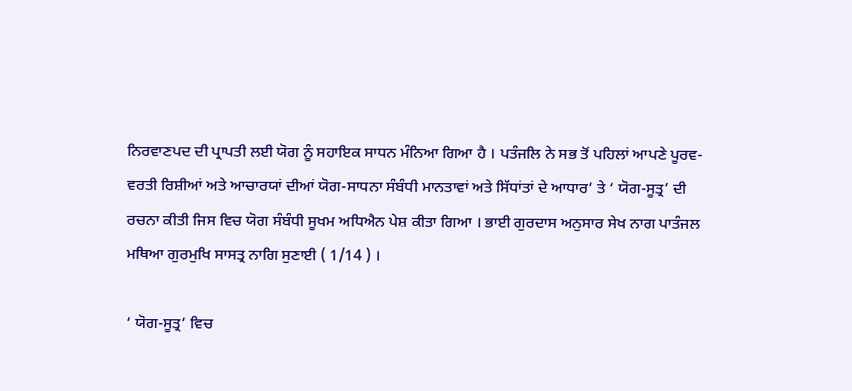ਨਿਰਵਾਣਪਦ ਦੀ ਪ੍ਰਾਪਤੀ ਲਈ ਯੋਗ ਨੂੰ ਸਹਾਇਕ ਸਾਧਨ ਮੰਨਿਆ ਗਿਆ ਹੈ । ਪਤੰਜਲਿ ਨੇ ਸਭ ਤੋਂ ਪਹਿਲਾਂ ਆਪਣੇ ਪੂਰਵ-ਵਰਤੀ ਰਿਸ਼ੀਆਂ ਅਤੇ ਆਚਾਰਯਾਂ ਦੀਆਂ ਯੋਗ-ਸਾਧਨਾ ਸੰਬੰਧੀ ਮਾਨਤਾਵਾਂ ਅਤੇ ਸਿੱਧਾਂਤਾਂ ਦੇ ਆਧਾਰ’ ਤੇ ‘ ਯੋਗ-ਸੂਤ੍ਰ’ ਦੀ ਰਚਨਾ ਕੀਤੀ ਜਿਸ ਵਿਚ ਯੋਗ ਸੰਬੰਧੀ ਸੂਖਮ ਅਧਿਐਨ ਪੇਸ਼ ਕੀਤਾ ਗਿਆ । ਭਾਈ ਗੁਰਦਾਸ ਅਨੁਸਾਰ ਸੇਖ ਨਾਗ ਪਾਤੰਜਲ ਮਥਿਆ ਗੁਰਮੁਖਿ ਸਾਸਤ੍ਰ ਨਾਗਿ ਸੁਣਾਈ ( 1/14 ) ।

‘ ਯੋਗ-ਸੂਤ੍ਰ’ ਵਿਚ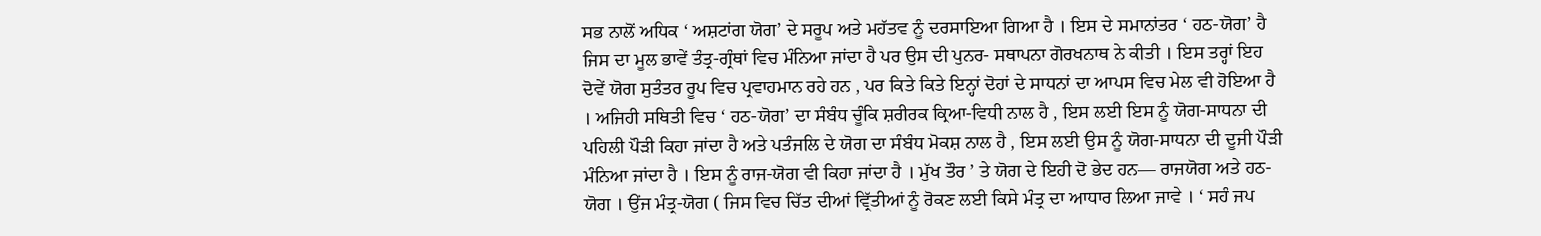ਸਭ ਨਾਲੋਂ ਅਧਿਕ ‘ ਅਸ਼ਟਾਂਗ ਯੋਗ’ ਦੇ ਸਰੂਪ ਅਤੇ ਮਹੱਤਵ ਨੂੰ ਦਰਸਾਇਆ ਗਿਆ ਹੈ । ਇਸ ਦੇ ਸਮਾਨਾਂਤਰ ‘ ਹਠ-ਯੋਗ’ ਹੈ ਜਿਸ ਦਾ ਮੂਲ ਭਾਵੇਂ ਤੰਤ੍ਰ-ਗ੍ਰੰਥਾਂ ਵਿਚ ਮੰਨਿਆ ਜਾਂਦਾ ਹੈ ਪਰ ਉਸ ਦੀ ਪੁਨਰ- ਸਥਾਪਨਾ ਗੋਰਖਨਾਥ ਨੇ ਕੀਤੀ । ਇਸ ਤਰ੍ਹਾਂ ਇਹ ਦੋਵੇਂ ਯੋਗ ਸੁਤੰਤਰ ਰੂਪ ਵਿਚ ਪ੍ਰਵਾਹਮਾਨ ਰਹੇ ਹਨ , ਪਰ ਕਿਤੇ ਕਿਤੇ ਇਨ੍ਹਾਂ ਦੋਹਾਂ ਦੇ ਸਾਧਨਾਂ ਦਾ ਆਪਸ ਵਿਚ ਮੇਲ ਵੀ ਹੋਇਆ ਹੈ । ਅਜਿਹੀ ਸਥਿਤੀ ਵਿਚ ‘ ਹਠ-ਯੋਗ’ ਦਾ ਸੰਬੰਧ ਚੂੰਕਿ ਸ਼ਰੀਰਕ ਕ੍ਰਿਆ-ਵਿਧੀ ਨਾਲ ਹੈ , ਇਸ ਲਈ ਇਸ ਨੂੰ ਯੋਗ-ਸਾਧਨਾ ਦੀ ਪਹਿਲੀ ਪੌੜੀ ਕਿਹਾ ਜਾਂਦਾ ਹੈ ਅਤੇ ਪਤੰਜਲਿ ਦੇ ਯੋਗ ਦਾ ਸੰਬੰਧ ਮੋਕਸ਼ ਨਾਲ ਹੈ , ਇਸ ਲਈ ਉਸ ਨੂੰ ਯੋਗ-ਸਾਧਨਾ ਦੀ ਦੂਜੀ ਪੌੜੀ ਮੰਨਿਆ ਜਾਂਦਾ ਹੈ । ਇਸ ਨੂੰ ਰਾਜ-ਯੋਗ ਵੀ ਕਿਹਾ ਜਾਂਦਾ ਹੈ । ਮੁੱਖ ਤੌਰ ’ ਤੇ ਯੋਗ ਦੇ ਇਹੀ ਦੋ ਭੇਦ ਹਨ— ਰਾਜਯੋਗ ਅਤੇ ਹਠ-ਯੋਗ । ਉਂਜ ਮੰਤ੍ਰ-ਯੋਗ ( ਜਿਸ ਵਿਚ ਚਿੱਤ ਦੀਆਂ ਵ੍ਰਿੱਤੀਆਂ ਨੂੰ ਰੋਕਣ ਲਈ ਕਿਸੇ ਮੰਤ੍ਰ ਦਾ ਆਧਾਰ ਲਿਆ ਜਾਵੇ । ‘ ਸਹੰ ਜਪ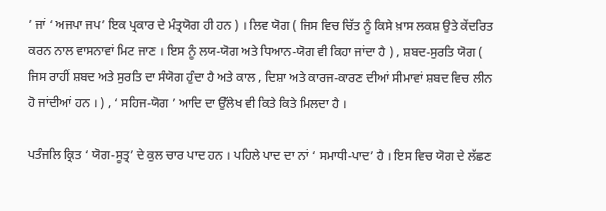’ ਜਾਂ ‘ ਅਜਪਾ ਜਪ’ ਇਕ ਪ੍ਰਕਾਰ ਦੇ ਮੰਤ੍ਰਯੋਗ ਹੀ ਹਨ ) । ਲਿਵ ਯੋਗ ( ਜਿਸ ਵਿਚ ਚਿੱਤ ਨੂੰ ਕਿਸੇ ਖ਼ਾਸ ਲਕਸ਼ ਉਤੇ ਕੇਂਦਰਿਤ ਕਰਨ ਨਾਲ ਵਾਸਨਾਵਾਂ ਮਿਟ ਜਾਣ । ਇਸ ਨੂੰ ਲਯ-ਯੋਗ ਅਤੇ ਧਿਆਨ-ਯੋਗ ਵੀ ਕਿਹਾ ਜਾਂਦਾ ਹੈ ) , ਸ਼ਬਦ-ਸੁਰਤਿ ਯੋਗ ( ਜਿਸ ਰਾਹੀਂ ਸ਼ਬਦ ਅਤੇ ਸੁਰਤਿ ਦਾ ਸੰਯੋਗ ਹੁੰਦਾ ਹੈ ਅਤੇ ਕਾਲ , ਦਿਸ਼ਾ ਅਤੇ ਕਾਰਜ-ਕਾਰਣ ਦੀਆਂ ਸੀਮਾਵਾਂ ਸ਼ਬਦ ਵਿਚ ਲੀਨ ਹੋ ਜਾਂਦੀਆਂ ਹਨ । ) , ‘ ਸਹਿਜ-ਯੋਗ ’ ਆਦਿ ਦਾ ਉੱਲੇਖ ਵੀ ਕਿਤੇ ਕਿਤੇ ਮਿਲਦਾ ਹੈ ।

ਪਤੰਜਲਿ ਕ੍ਰਿਤ ‘ ਯੋਗ-ਸੂਤ੍ਰ’ ਦੇ ਕੁਲ ਚਾਰ ਪਾਦ ਹਨ । ਪਹਿਲੇ ਪਾਦ ਦਾ ਨਾਂ ‘ ਸਮਾਧੀ-ਪਾਦ’ ਹੈ । ਇਸ ਵਿਚ ਯੋਗ ਦੇ ਲੱਛਣ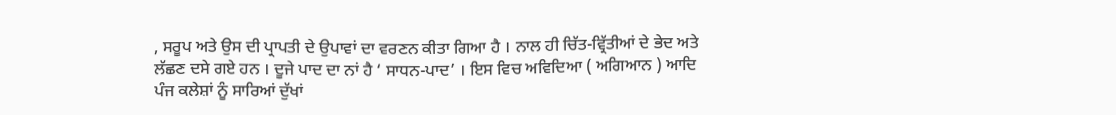, ਸਰੂਪ ਅਤੇ ਉਸ ਦੀ ਪ੍ਰਾਪਤੀ ਦੇ ਉਪਾਵਾਂ ਦਾ ਵਰਣਨ ਕੀਤਾ ਗਿਆ ਹੈ । ਨਾਲ ਹੀ ਚਿੱਤ-ਵ੍ਰਿੱਤੀਆਂ ਦੇ ਭੇਦ ਅਤੇ ਲੱਛਣ ਦਸੇ ਗਏ ਹਨ । ਦੂਜੇ ਪਾਦ ਦਾ ਨਾਂ ਹੈ ‘ ਸਾਧਨ-ਪਾਦ’ । ਇਸ ਵਿਚ ਅਵਿਦਿਆ ( ਅਗਿਆਨ ) ਆਦਿ ਪੰਜ ਕਲੇਸ਼ਾਂ ਨੂੰ ਸਾਰਿਆਂ ਦੁੱਖਾਂ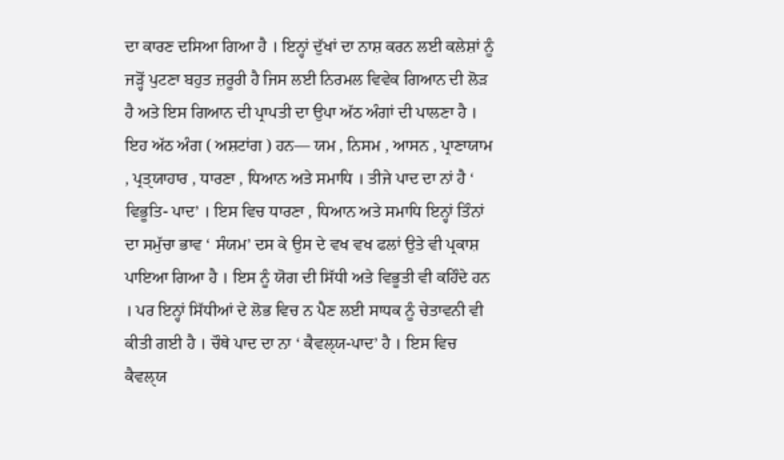ਦਾ ਕਾਰਣ ਦਸਿਆ ਗਿਆ ਹੈ । ਇਨ੍ਹਾਂ ਦੁੱਖਾਂ ਦਾ ਨਾਸ਼ ਕਰਨ ਲਈ ਕਲੇਸ਼ਾਂ ਨੂੰ ਜੜ੍ਹੋਂ ਪੁਟਣਾ ਬਹੁਤ ਜ਼ਰੂਰੀ ਹੈ ਜਿਸ ਲਈ ਨਿਰਮਲ ਵਿਵੇਕ ਗਿਆਨ ਦੀ ਲੋੜ ਹੈ ਅਤੇ ਇਸ ਗਿਆਨ ਦੀ ਪ੍ਰਾਪਤੀ ਦਾ ਉਪਾ ਅੱਠ ਅੰਗਾਂ ਦੀ ਪਾਲਣਾ ਹੈ । ਇਹ ਅੱਠ ਅੰਗ ( ਅਸ਼ਟਾਂਗ ) ਹਨ— ਯਮ , ਨਿਸਮ , ਆਸਨ , ਪ੍ਰਾਣਾਯਾਮ , ਪ੍ਰਤੑਯਾਹਾਰ , ਧਾਰਣਾ , ਧਿਆਨ ਅਤੇ ਸਮਾਧਿ । ਤੀਜੇ ਪਾਦ ਦਾ ਨਾਂ ਹੈ ‘ ਵਿਭੂਤਿ- ਪਾਦ’ । ਇਸ ਵਿਚ ਧਾਰਣਾ , ਧਿਆਨ ਅਤੇ ਸਮਾਧਿ ਇਨ੍ਹਾਂ ਤਿੰਨਾਂ ਦਾ ਸਮੁੱਚਾ ਭਾਵ ‘ ਸੰਯਮ’ ਦਸ ਕੇ ਉਸ ਦੇ ਵਖ ਵਖ ਫਲਾਂ ਉਤੇ ਵੀ ਪ੍ਰਕਾਸ਼ ਪਾਇਆ ਗਿਆ ਹੈ । ਇਸ ਨੂੰ ਯੋਗ ਦੀ ਸਿੱਧੀ ਅਤੇ ਵਿਭੂਤੀ ਵੀ ਕਹਿੰਦੇ ਹਨ । ਪਰ ਇਨ੍ਹਾਂ ਸਿੱਧੀਆਂ ਦੇ ਲੋਭ ਵਿਚ ਨ ਪੈਣ ਲਈ ਸਾਧਕ ਨੂੰ ਚੇਤਾਵਨੀ ਵੀ ਕੀਤੀ ਗਈ ਹੈ । ਚੌਥੇ ਪਾਦ ਦਾ ਨਾ ‘ ਕੈਵਲੑਯ-ਪਾਦ’ ਹੈ । ਇਸ ਵਿਚ ਕੈਵਲੑਯ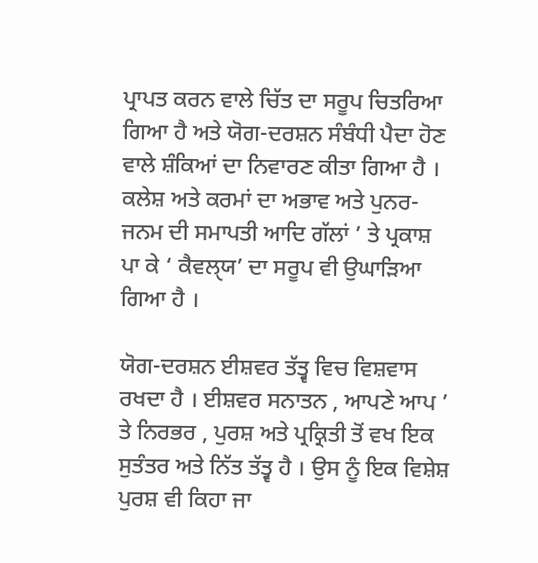ਪ੍ਰਾਪਤ ਕਰਨ ਵਾਲੇ ਚਿੱਤ ਦਾ ਸਰੂਪ ਚਿਤਰਿਆ ਗਿਆ ਹੈ ਅਤੇ ਯੋਗ-ਦਰਸ਼ਨ ਸੰਬੰਧੀ ਪੈਦਾ ਹੋਣ ਵਾਲੇ ਸ਼ੰਕਿਆਂ ਦਾ ਨਿਵਾਰਣ ਕੀਤਾ ਗਿਆ ਹੈ । ਕਲੇਸ਼ ਅਤੇ ਕਰਮਾਂ ਦਾ ਅਭਾਵ ਅਤੇ ਪੁਨਰ-ਜਨਮ ਦੀ ਸਮਾਪਤੀ ਆਦਿ ਗੱਲਾਂ ’ ਤੇ ਪ੍ਰਕਾਸ਼ ਪਾ ਕੇ ‘ ਕੈਵਲੑਯ’ ਦਾ ਸਰੂਪ ਵੀ ਉਘਾੜਿਆ ਗਿਆ ਹੈ ।

ਯੋਗ-ਦਰਸ਼ਨ ਈਸ਼ਵਰ ਤੱਤ੍ਵ ਵਿਚ ਵਿਸ਼ਵਾਸ ਰਖਦਾ ਹੈ । ਈਸ਼ਵਰ ਸਨਾਤਨ , ਆਪਣੇ ਆਪ ’ ਤੇ ਨਿਰਭਰ , ਪੁਰਸ਼ ਅਤੇ ਪ੍ਰਕ੍ਰਿਤੀ ਤੋਂ ਵਖ ਇਕ ਸੁਤੰਤਰ ਅਤੇ ਨਿੱਤ ਤੱਤ੍ਵ ਹੈ । ਉਸ ਨੂੰ ਇਕ ਵਿਸ਼ੇਸ਼ ਪੁਰਸ਼ ਵੀ ਕਿਹਾ ਜਾ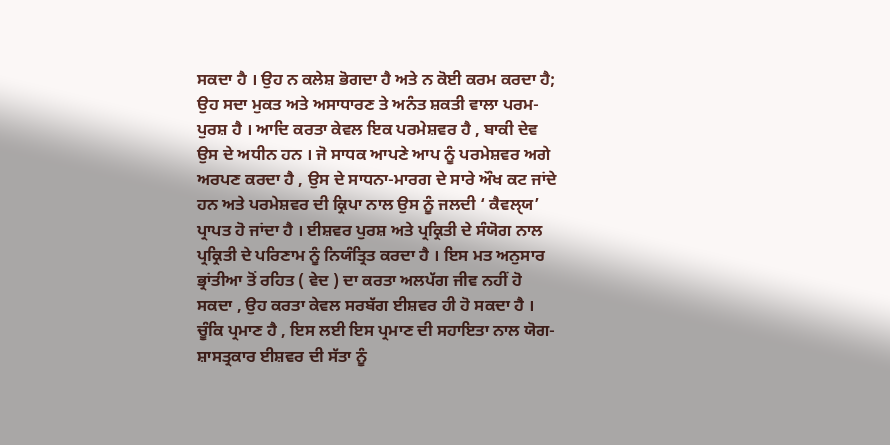ਸਕਦਾ ਹੈ । ਉਹ ਨ ਕਲੇਸ਼ ਭੋਗਦਾ ਹੈ ਅਤੇ ਨ ਕੋਈ ਕਰਮ ਕਰਦਾ ਹੈ; ਉਹ ਸਦਾ ਮੁਕਤ ਅਤੇ ਅਸਾਧਾਰਣ ਤੇ ਅਨੰਤ ਸ਼ਕਤੀ ਵਾਲਾ ਪਰਮ-ਪੁਰਸ਼ ਹੈ । ਆਦਿ ਕਰਤਾ ਕੇਵਲ ਇਕ ਪਰਮੇਸ਼ਵਰ ਹੈ , ਬਾਕੀ ਦੇਵ ਉਸ ਦੇ ਅਧੀਨ ਹਨ । ਜੋ ਸਾਧਕ ਆਪਣੇ ਆਪ ਨੂੰ ਪਰਮੇਸ਼ਵਰ ਅਗੇ ਅਰਪਣ ਕਰਦਾ ਹੈ , ਉਸ ਦੇ ਸਾਧਨਾ-ਮਾਰਗ ਦੇ ਸਾਰੇ ਔਖ ਕਟ ਜਾਂਦੇ ਹਨ ਅਤੇ ਪਰਮੇਸ਼ਵਰ ਦੀ ਕ੍ਰਿਪਾ ਨਾਲ ਉਸ ਨੂੰ ਜਲਦੀ ‘ ਕੈਵਲੑਯ’ ਪ੍ਰਾਪਤ ਹੋ ਜਾਂਦਾ ਹੈ । ਈਸ਼ਵਰ ਪੁਰਸ਼ ਅਤੇ ਪ੍ਰਕ੍ਰਿਤੀ ਦੇ ਸੰਯੋਗ ਨਾਲ ਪ੍ਰਕ੍ਰਿਤੀ ਦੇ ਪਰਿਣਾਮ ਨੂੰ ਨਿਯੰਤ੍ਰਿਤ ਕਰਦਾ ਹੈ । ਇਸ ਮਤ ਅਨੁਸਾਰ ਭ੍ਰਾਂਤੀਆ ਤੋਂ ਰਹਿਤ ( ਵੇਦ ) ਦਾ ਕਰਤਾ ਅਲਪੱਗ ਜੀਵ ਨਹੀਂ ਹੋ ਸਕਦਾ , ਉਹ ਕਰਤਾ ਕੇਵਲ ਸਰਬੱਗ ਈਸ਼ਵਰ ਹੀ ਹੋ ਸਕਦਾ ਹੈ । ਚੂੰਕਿ ਪ੍ਰਮਾਣ ਹੈ , ਇਸ ਲਈ ਇਸ ਪ੍ਰਮਾਣ ਦੀ ਸਹਾਇਤਾ ਨਾਲ ਯੋਗ- ਸ਼ਾਸਤ੍ਰਕਾਰ ਈਸ਼ਵਰ ਦੀ ਸੱਤਾ ਨੂੰ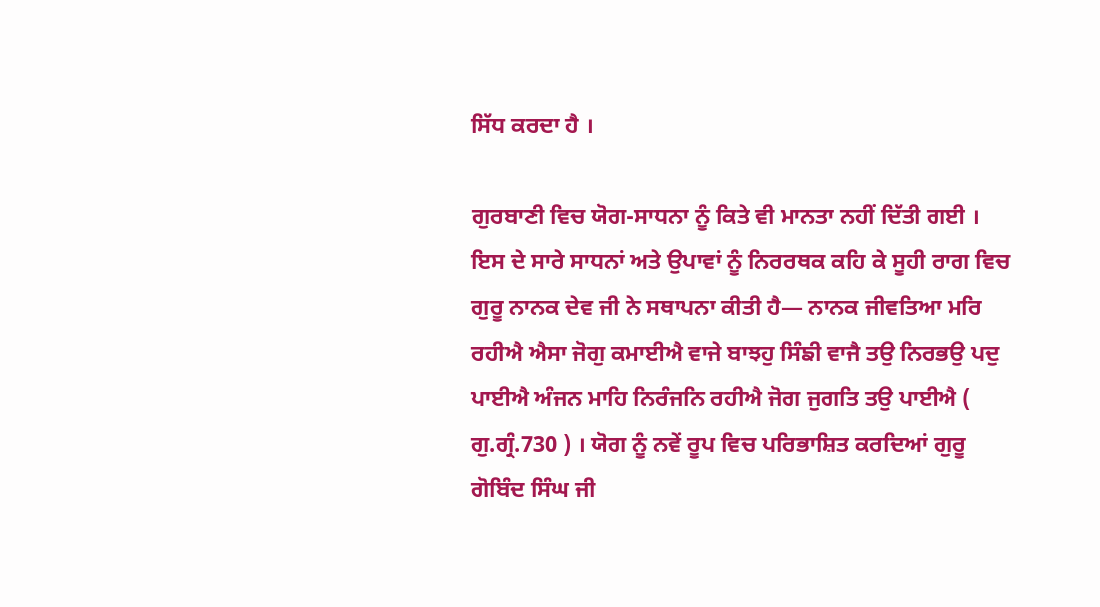ਸਿੱਧ ਕਰਦਾ ਹੈ ।

ਗੁਰਬਾਣੀ ਵਿਚ ਯੋਗ-ਸਾਧਨਾ ਨੂੰ ਕਿਤੇ ਵੀ ਮਾਨਤਾ ਨਹੀਂ ਦਿੱਤੀ ਗਈ । ਇਸ ਦੇ ਸਾਰੇ ਸਾਧਨਾਂ ਅਤੇ ਉਪਾਵਾਂ ਨੂੰ ਨਿਰਰਥਕ ਕਹਿ ਕੇ ਸੂਹੀ ਰਾਗ ਵਿਚ ਗੁਰੂ ਨਾਨਕ ਦੇਵ ਜੀ ਨੇ ਸਥਾਪਨਾ ਕੀਤੀ ਹੈ— ਨਾਨਕ ਜੀਵਤਿਆ ਮਰਿ ਰਹੀਐ ਐਸਾ ਜੋਗੁ ਕਮਾਈਐ ਵਾਜੇ ਬਾਝਹੁ ਸਿੰਙੀ ਵਾਜੈ ਤਉ ਨਿਰਭਉ ਪਦੁ ਪਾਈਐ ਅੰਜਨ ਮਾਹਿ ਨਿਰੰਜਨਿ ਰਹੀਐ ਜੋਗ ਜੁਗਤਿ ਤਉ ਪਾਈਐ ( ਗੁ.ਗ੍ਰੰ.730 ) । ਯੋਗ ਨੂੰ ਨਵੇਂ ਰੂਪ ਵਿਚ ਪਰਿਭਾਸ਼ਿਤ ਕਰਦਿਆਂ ਗੁਰੂ ਗੋਬਿੰਦ ਸਿੰਘ ਜੀ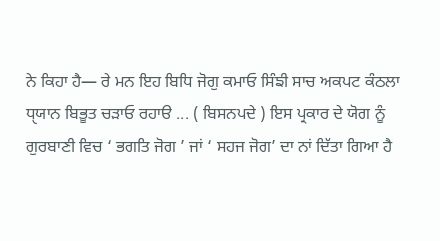ਨੇ ਕਿਹਾ ਹੈ— ਰੇ ਮਨ ਇਹ ਬਿਧਿ ਜੋਗੁ ਕਮਾਓ ਸਿੰਙੀ ਸਾਚ ਅਕਪਟ ਕੰਠਲਾ ਧੑਯਾਨ ਬਿਭੂਤ ਚੜਾਓ ਰਹਾੳ ... ( ਬਿਸਨਪਦੇ ) ਇਸ ਪ੍ਰਕਾਰ ਦੇ ਯੋਗ ਨੂੰ ਗੁਰਬਾਣੀ ਵਿਚ ‘ ਭਗਤਿ ਜੋਗ ’ ਜਾਂ ‘ ਸਹਜ ਜੋਗ’ ਦਾ ਨਾਂ ਦਿੱਤਾ ਗਿਆ ਹੈ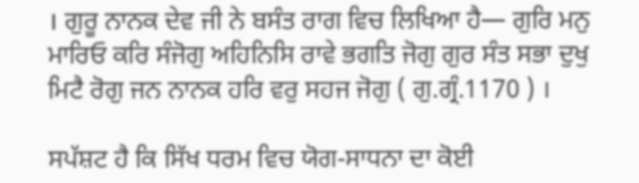। ਗੁਰੂ ਨਾਨਕ ਦੇਵ ਜੀ ਨੇ ਬਸੰਤ ਰਾਗ ਵਿਚ ਲਿਖਿਆ ਹੈ— ਗੁਰਿ ਮਨੁ ਮਾਰਿਓ ਕਰਿ ਸੰਜੋਗੁ ਅਹਿਨਿਸਿ ਰਾਵੇ ਭਗਤਿ ਜੋਗੁ ਗੁਰ ਸੰਤ ਸਭਾ ਦੁਖੁ ਮਿਟੈ ਰੋਗੁ ਜਨ ਨਾਨਕ ਹਰਿ ਵਰੁ ਸਹਜ ਜੋਗੁ ( ਗੁ.ਗ੍ਰੰ.1170 ) ।

ਸਪੱਸ਼ਟ ਹੈ ਕਿ ਸਿੱਖ ਧਰਮ ਵਿਚ ਯੋਗ-ਸਾਧਨਾ ਦਾ ਕੋਈ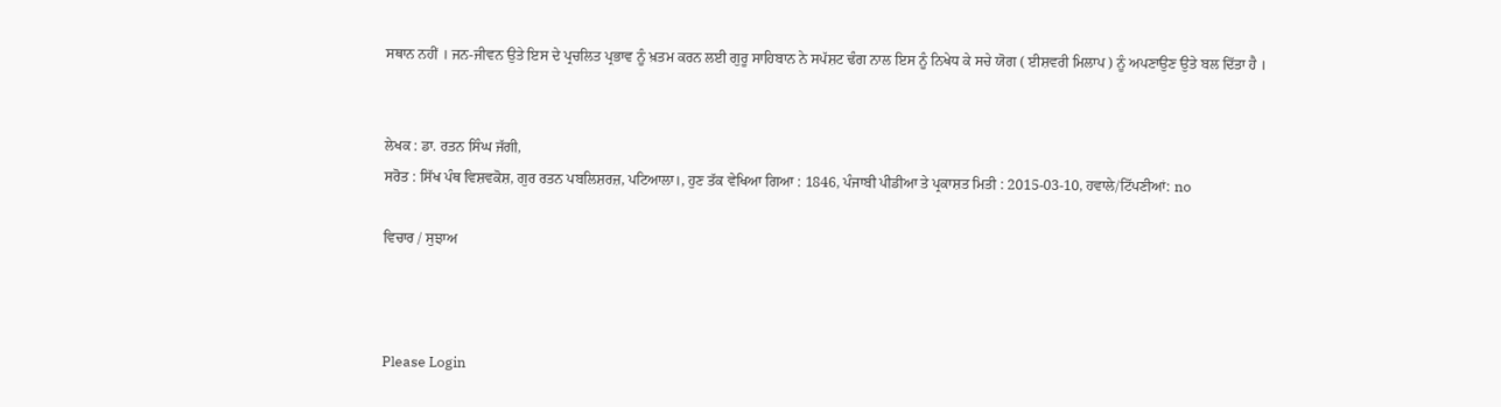ਸਥਾਨ ਨਹੀਂ । ਜਨ-ਜੀਵਨ ਉਤੇ ਇਸ ਦੇ ਪ੍ਰਚਲਿਤ ਪ੍ਰਭਾਵ ਨੂੰ ਖ਼ਤਮ ਕਰਨ ਲਈ ਗੁਰੂ ਸਾਹਿਬਾਨ ਨੇ ਸਪੱਸ਼ਟ ਢੰਗ ਨਾਲ ਇਸ ਨੂੰ ਨਿਖੇਧ ਕੇ ਸਚੇ ਯੋਗ ( ਈਸ਼ਵਰੀ ਮਿਲਾਪ ) ਨੂੰ ਅਪਣਾਉਣ ਉਤੇ ਬਲ ਦਿੱਤਾ ਹੈ ।


ਲੇਖਕ : ਡਾ. ਰਤਨ ਸਿੰਘ ਜੱਗੀ,
ਸਰੋਤ : ਸਿੱਖ ਪੰਥ ਵਿਸ਼ਵਕੋਸ਼, ਗੁਰ ਰਤਨ ਪਬਲਿਸ਼ਰਜ਼, ਪਟਿਆਲਾ।, ਹੁਣ ਤੱਕ ਵੇਖਿਆ ਗਿਆ : 1846, ਪੰਜਾਬੀ ਪੀਡੀਆ ਤੇ ਪ੍ਰਕਾਸ਼ਤ ਮਿਤੀ : 2015-03-10, ਹਵਾਲੇ/ਟਿੱਪਣੀਆਂ: no

ਵਿਚਾਰ / ਸੁਝਾਅ



Please Login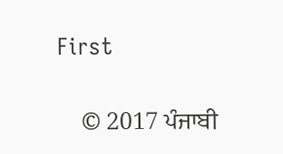First


    © 2017 ਪੰਜਾਬੀ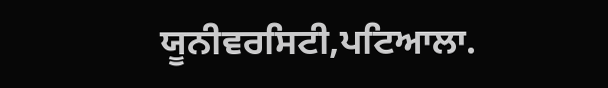ਯੂਨੀਵਰਸਿਟੀ,ਪਟਿਆਲਾ.